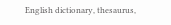English dictionary, thesaurus,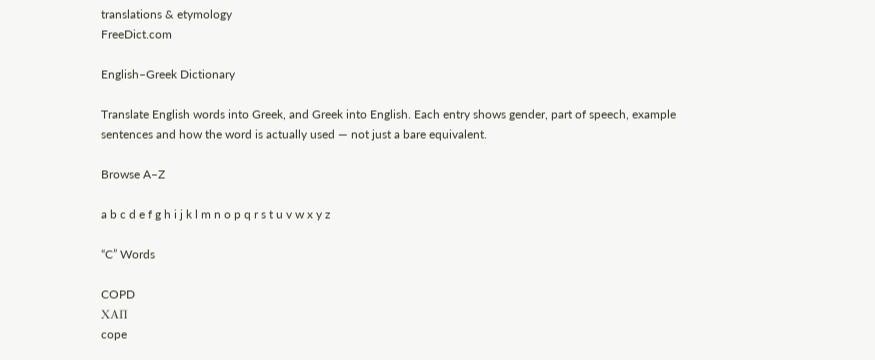translations & etymology
FreeDict.com

English–Greek Dictionary

Translate English words into Greek, and Greek into English. Each entry shows gender, part of speech, example sentences and how the word is actually used — not just a bare equivalent.

Browse A–Z

a b c d e f g h i j k l m n o p q r s t u v w x y z

“C” Words

COPD
ΧΑΠ
cope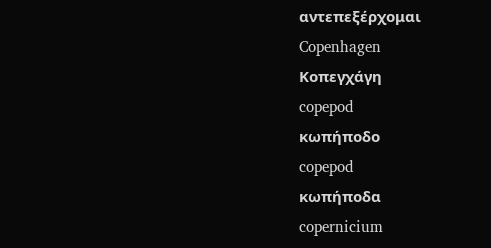αντεπεξέρχομαι
Copenhagen
Κοπεγχάγη
copepod
κωπήποδο
copepod
κωπήποδα
copernicium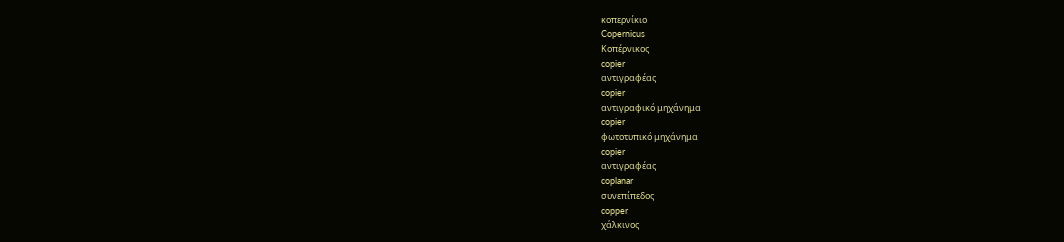κοπερνίκιο
Copernicus
Κοπέρνικος
copier
αντιγραφέας
copier
αντιγραφικό μηχάνημα
copier
φωτοτυπικό μηχάνημα
copier
αντιγραφέας
coplanar
συνεπίπεδος
copper
χάλκινος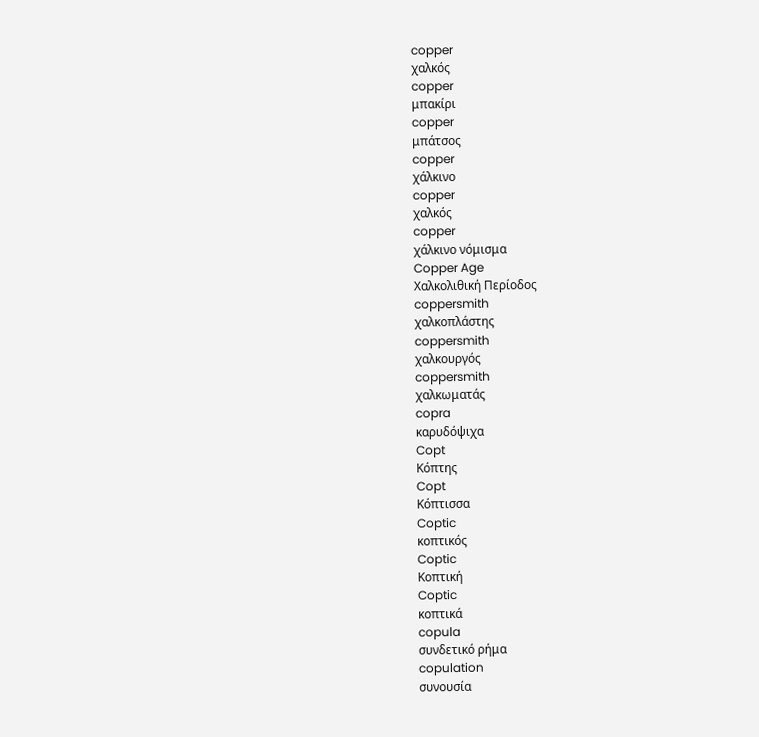copper
χαλκός
copper
μπακίρι
copper
μπάτσος
copper
χάλκινο
copper
χαλκός
copper
χάλκινο νόμισμα
Copper Age
Χαλκολιθική Περίοδος
coppersmith
χαλκοπλάστης
coppersmith
χαλκουργός
coppersmith
χαλκωματάς
copra
καρυδόψιχα
Copt
Κόπτης
Copt
Κόπτισσα
Coptic
κοπτικός
Coptic
Κοπτική
Coptic
κοπτικά
copula
συνδετικό ρήμα
copulation
συνουσία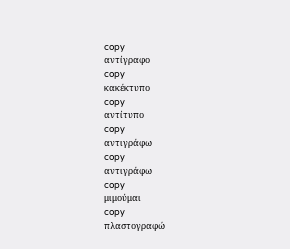copy
αντίγραφο
copy
κακέκτυπο
copy
αντίτυπο
copy
αντιγράφω
copy
αντιγράφω
copy
μιμούμαι
copy
πλαστογραφώ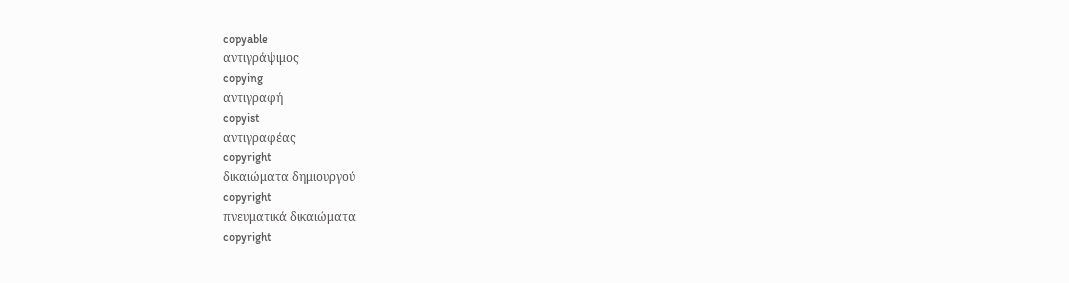copyable
αντιγράψιμος
copying
αντιγραφή
copyist
αντιγραφέας
copyright
δικαιώματα δημιουργού
copyright
πνευματικά δικαιώματα
copyright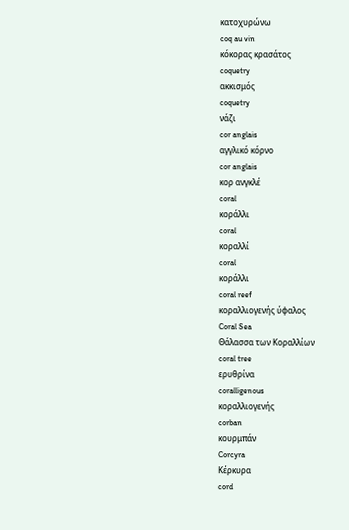κατοχυρώνω
coq au vin
κόκορας κρασάτος
coquetry
ακκισμός
coquetry
νάζι
cor anglais
αγγλικό κόρνο
cor anglais
κορ ανγκλέ
coral
κοράλλι
coral
κοραλλί
coral
κοράλλι
coral reef
κοραλλιογενής ύφαλος
Coral Sea
Θάλασσα των Κοραλλίων
coral tree
ερυθρίνα
coralligenous
κοραλλιογενής
corban
κουρμπάν
Corcyra
Κέρκυρα
cord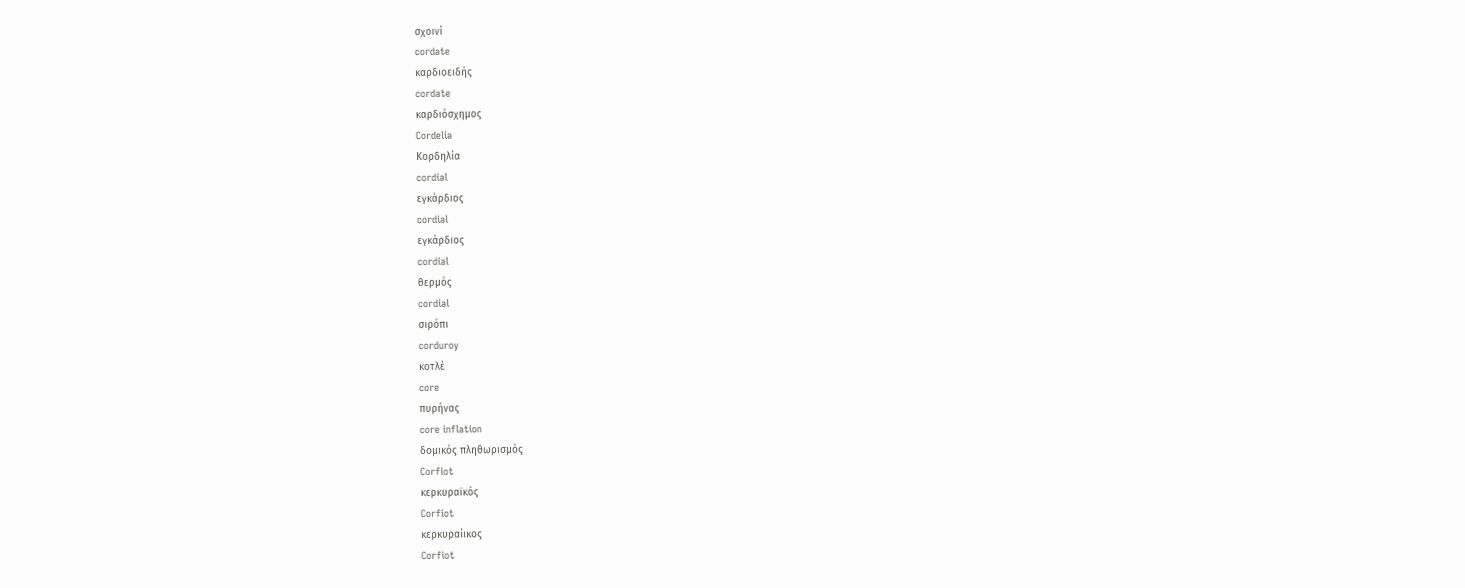σχοινί
cordate
καρδιοειδής
cordate
καρδιόσχημος
Cordelia
Κορδηλία
cordial
εγκάρδιος
cordial
εγκάρδιος
cordial
θερμός
cordial
σιρόπι
corduroy
κοτλέ
core
πυρήνας
core inflation
δομικός πληθωρισμός
Corfiot
κερκυραϊκός
Corfiot
κερκυραίικος
Corfiot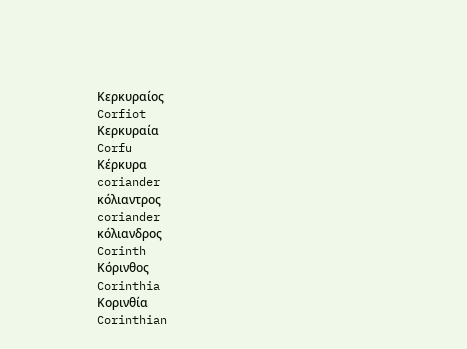Κερκυραίος
Corfiot
Κερκυραία
Corfu
Κέρκυρα
coriander
κόλιαντρος
coriander
κόλιανδρος
Corinth
Κόρινθος
Corinthia
Κορινθία
Corinthian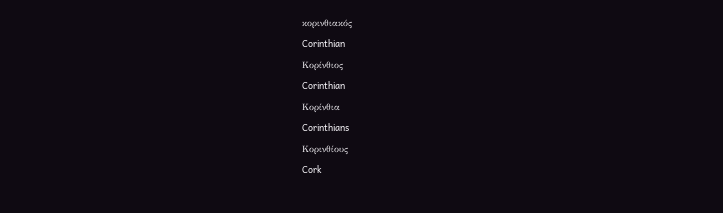κορινθιακός
Corinthian
Κορίνθιος
Corinthian
Κορίνθια
Corinthians
Κορινθίους
Cork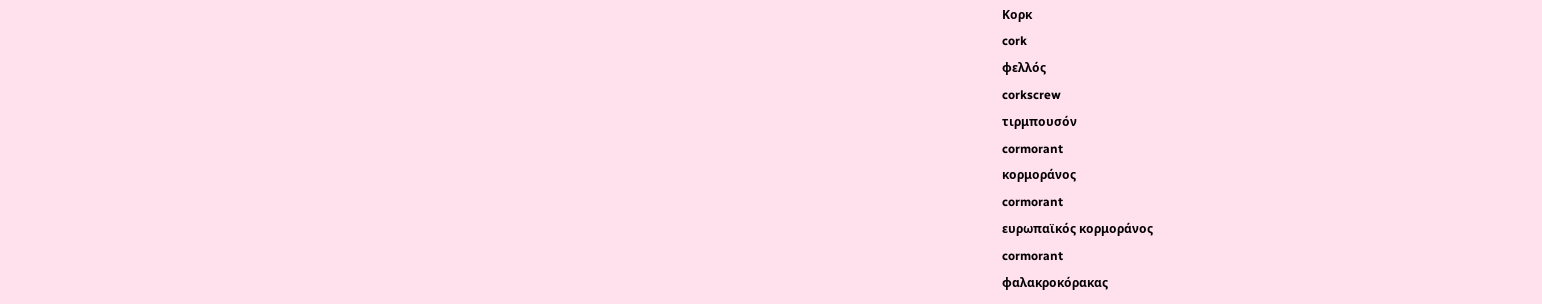Κορκ
cork
φελλός
corkscrew
τιρμπουσόν
cormorant
κορμοράνος
cormorant
ευρωπαϊκός κορμοράνος
cormorant
φαλακροκόρακας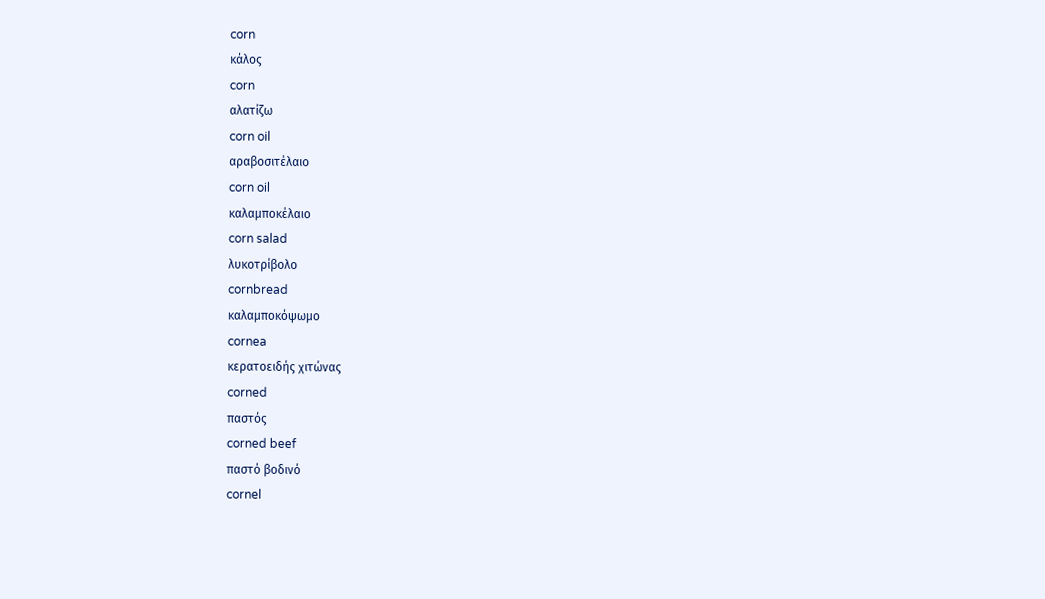corn
κάλος
corn
αλατίζω
corn oil
αραβοσιτέλαιο
corn oil
καλαμποκέλαιο
corn salad
λυκοτρίβολο
cornbread
καλαμποκόψωμο
cornea
κερατοειδής χιτώνας
corned
παστός
corned beef
παστό βοδινό
cornel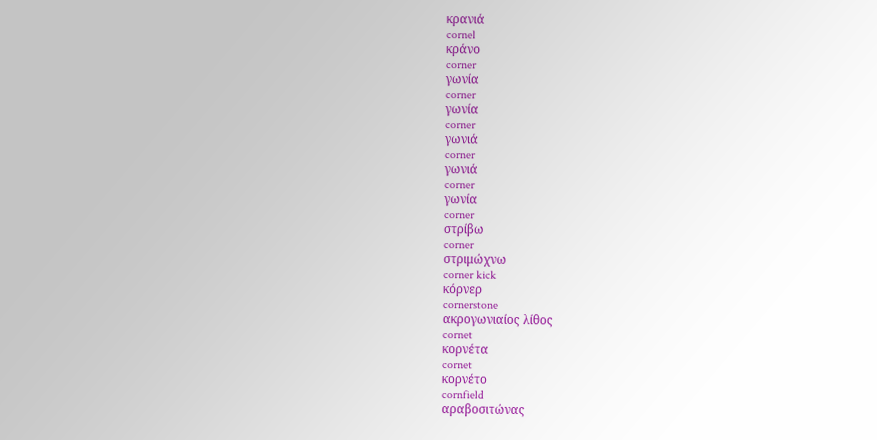κρανιά
cornel
κράνο
corner
γωνία
corner
γωνία
corner
γωνιά
corner
γωνιά
corner
γωνία
corner
στρίβω
corner
στριμώχνω
corner kick
κόρνερ
cornerstone
ακρογωνιαίος λίθος
cornet
κορνέτα
cornet
κορνέτο
cornfield
αραβοσιτώνας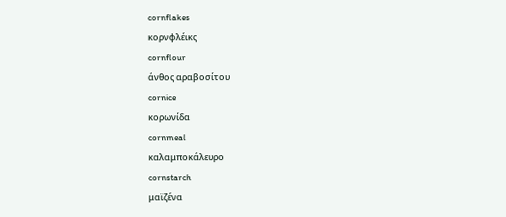cornflakes
κορνφλέικς
cornflour
άνθος αραβοσίτου
cornice
κορωνίδα
cornmeal
καλαμποκάλευρο
cornstarch
μαϊζένα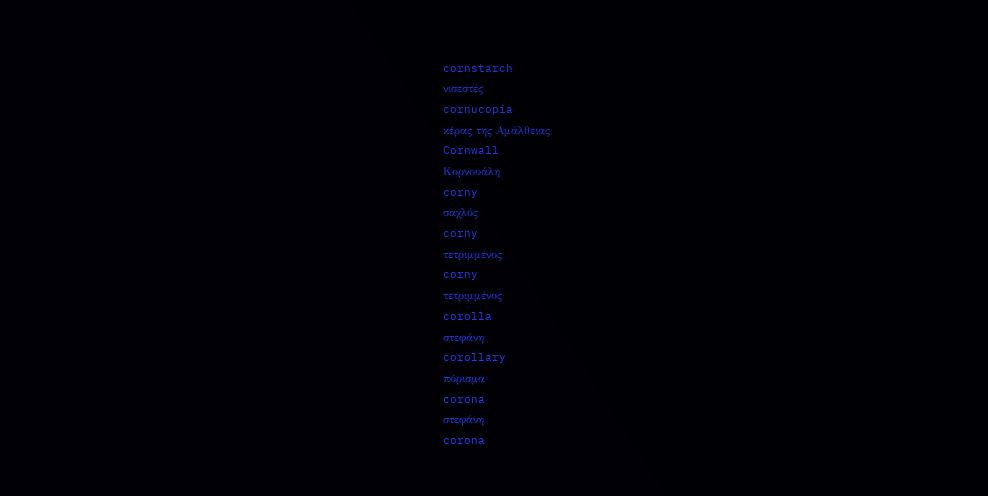cornstarch
νισεστές
cornucopia
κέρας της Αμάλθειας
Cornwall
Κορνουάλη
corny
σαχλός
corny
τετριμμένος
corny
τετριμμένος
corolla
στεφάνη
corollary
πόρισμα
corona
στεφάνη
corona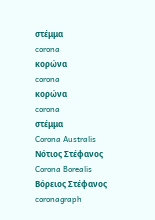στέμμα
corona
κορώνα
corona
κορώνα
corona
στέμμα
Corona Australis
Νότιος Στέφανος
Corona Borealis
Βόρειος Στέφανος
coronagraph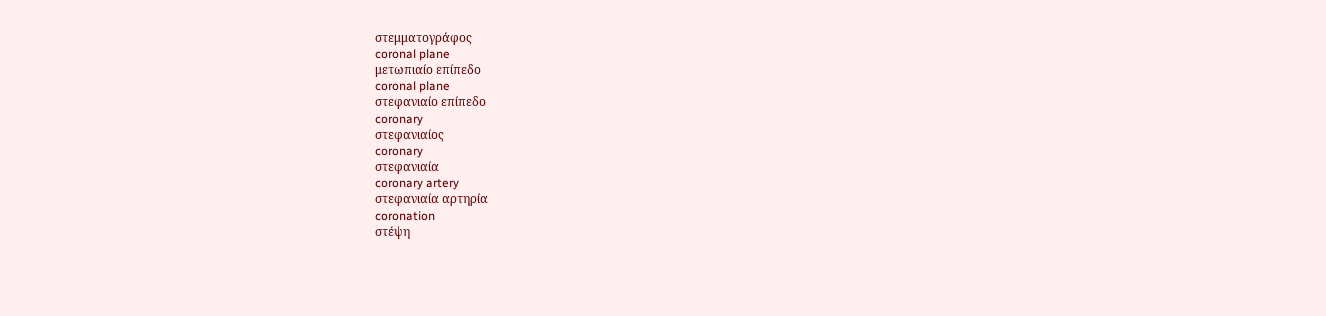στεμματογράφος
coronal plane
μετωπιαίο επίπεδο
coronal plane
στεφανιαίο επίπεδο
coronary
στεφανιαίος
coronary
στεφανιαία
coronary artery
στεφανιαία αρτηρία
coronation
στέψη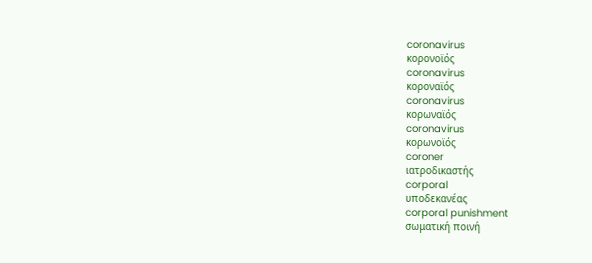coronavirus
κορονοϊός
coronavirus
κοροναϊός
coronavirus
κορωναϊός
coronavirus
κορωνοϊός
coroner
ιατροδικαστής
corporal
υποδεκανέας
corporal punishment
σωματική ποινή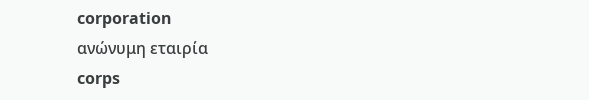corporation
ανώνυμη εταιρία
corps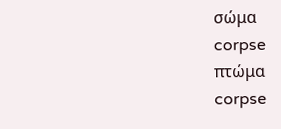σώμα
corpse
πτώμα
corpse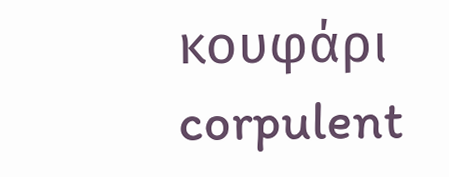κουφάρι
corpulent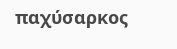παχύσαρκος